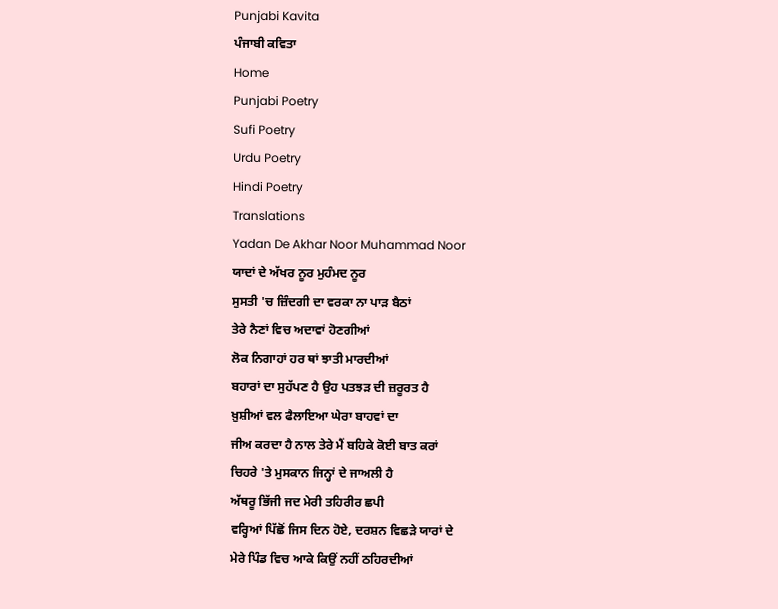Punjabi Kavita
ਪੰਜਾਬੀ ਕਵਿਤਾ
Home
Punjabi Poetry
Sufi Poetry
Urdu Poetry
Hindi Poetry
Translations
Yadan De Akhar Noor Muhammad Noor
ਯਾਦਾਂ ਦੇ ਅੱਖਰ ਨੂਰ ਮੁਹੰਮਦ ਨੂਰ
ਸੁਸਤੀ 'ਚ ਜ਼ਿੰਦਗੀ ਦਾ ਵਰਕਾ ਨਾ ਪਾੜ ਬੈਠਾਂ
ਤੇਰੇ ਨੈਣਾਂ ਵਿਚ ਅਦਾਵਾਂ ਹੋਣਗੀਆਂ
ਲੋਕ ਨਿਗਾਹਾਂ ਹਰ ਥਾਂ ਝਾਤੀ ਮਾਰਦੀਆਂ
ਬਹਾਰਾਂ ਦਾ ਸੁਹੱਪਣ ਹੈ ਉਹ ਪਤਝੜ ਦੀ ਜ਼ਰੂਰਤ ਹੈ
ਖ਼ੁਸ਼ੀਆਂ ਵਲ ਫੈਲਾਇਆ ਘੇਰਾ ਬਾਹਵਾਂ ਦਾ
ਜੀਅ ਕਰਦਾ ਹੈ ਨਾਲ ਤੇਰੇ ਮੈਂ ਬਹਿਕੇ ਕੋਈ ਬਾਤ ਕਰਾਂ
ਚਿਹਰੇ 'ਤੇ ਮੁਸਕਾਨ ਜਿਨ੍ਹਾਂ ਦੇ ਜਾਅਲੀ ਹੈ
ਅੱਥਰੂ ਭਿੱਜੀ ਜਦ ਮੇਰੀ ਤਹਿਰੀਰ ਛਪੀ
ਵਰ੍ਹਿਆਂ ਪਿੱਛੋਂ ਜਿਸ ਦਿਨ ਹੋਏ, ਦਰਸ਼ਨ ਵਿਛੜੇ ਯਾਰਾਂ ਦੇ
ਮੇਰੇ ਪਿੰਡ ਵਿਚ ਆਕੇ ਕਿਉਂ ਨਹੀਂ ਠਹਿਰਦੀਆਂ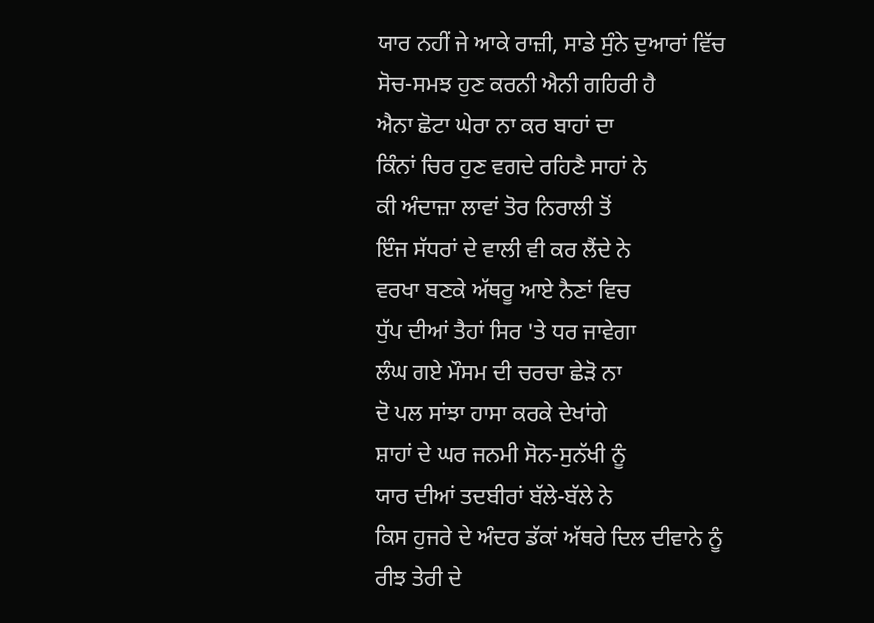ਯਾਰ ਨਹੀਂ ਜੇ ਆਕੇ ਰਾਜ਼ੀ, ਸਾਡੇ ਸੁੰਨੇ ਦੁਆਰਾਂ ਵਿੱਚ
ਸੋਚ-ਸਮਝ ਹੁਣ ਕਰਨੀ ਐਨੀ ਗਹਿਰੀ ਹੈ
ਐਨਾ ਛੋਟਾ ਘੇਰਾ ਨਾ ਕਰ ਬਾਹਾਂ ਦਾ
ਕਿੰਨਾਂ ਚਿਰ ਹੁਣ ਵਗਦੇ ਰਹਿਣੈ ਸਾਹਾਂ ਨੇ
ਕੀ ਅੰਦਾਜ਼ਾ ਲਾਵਾਂ ਤੋਰ ਨਿਰਾਲੀ ਤੋਂ
ਇੰਜ ਸੱਧਰਾਂ ਦੇ ਵਾਲੀ ਵੀ ਕਰ ਲੈਂਦੇ ਨੇ
ਵਰਖਾ ਬਣਕੇ ਅੱਥਰੂ ਆਏ ਨੈਣਾਂ ਵਿਚ
ਧੁੱਪ ਦੀਆਂ ਤੈਹਾਂ ਸਿਰ 'ਤੇ ਧਰ ਜਾਵੇਗਾ
ਲੰਘ ਗਏ ਮੌਸਮ ਦੀ ਚਰਚਾ ਛੇੜੋ ਨਾ
ਦੋ ਪਲ ਸਾਂਝਾ ਹਾਸਾ ਕਰਕੇ ਦੇਖਾਂਗੇ
ਸ਼ਾਹਾਂ ਦੇ ਘਰ ਜਨਮੀ ਸੋਨ-ਸੁਨੱਖੀ ਨੂੰ
ਯਾਰ ਦੀਆਂ ਤਦਬੀਰਾਂ ਬੱਲੇ-ਬੱਲੇ ਨੇ
ਕਿਸ ਹੁਜਰੇ ਦੇ ਅੰਦਰ ਡੱਕਾਂ ਅੱਥਰੇ ਦਿਲ ਦੀਵਾਨੇ ਨੂੰ
ਰੀਝ ਤੇਰੀ ਦੇ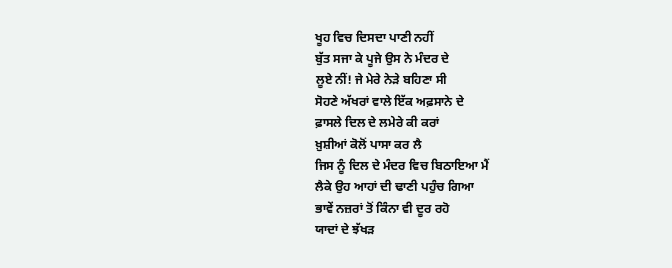ਖੂਹ ਵਿਚ ਦਿਸਦਾ ਪਾਣੀ ਨਹੀਂ
ਬੁੱਤ ਸਜਾ ਕੇ ਪੂਜੇ ਉਸ ਨੇ ਮੰਦਰ ਦੇ
ਲੂਏ ਨੀਂ! ਜੇ ਮੇਰੇ ਨੇੜੇ ਬਹਿਣਾ ਸੀ
ਸੋਹਣੇ ਅੱਖਰਾਂ ਵਾਲੇ ਇੱਕ ਅਫ਼ਸਾਨੇ ਦੇ
ਫ਼ਾਸਲੇ ਦਿਲ ਦੇ ਲਮੇਰੇ ਕੀ ਕਰਾਂ
ਖ਼ੁਸ਼ੀਆਂ ਕੋਲੋਂ ਪਾਸਾ ਕਰ ਲੈ
ਜਿਸ ਨੂੰ ਦਿਲ ਦੇ ਮੰਦਰ ਵਿਚ ਬਿਠਾਇਆ ਮੈਂ
ਲੈਕੇ ਉਹ ਆਹਾਂ ਦੀ ਢਾਣੀ ਪਹੁੰਚ ਗਿਆ
ਭਾਵੇਂ ਨਜ਼ਰਾਂ ਤੋਂ ਕਿੰਨਾ ਵੀ ਦੂਰ ਰਹੋ
ਯਾਦਾਂ ਦੇ ਝੱਖੜ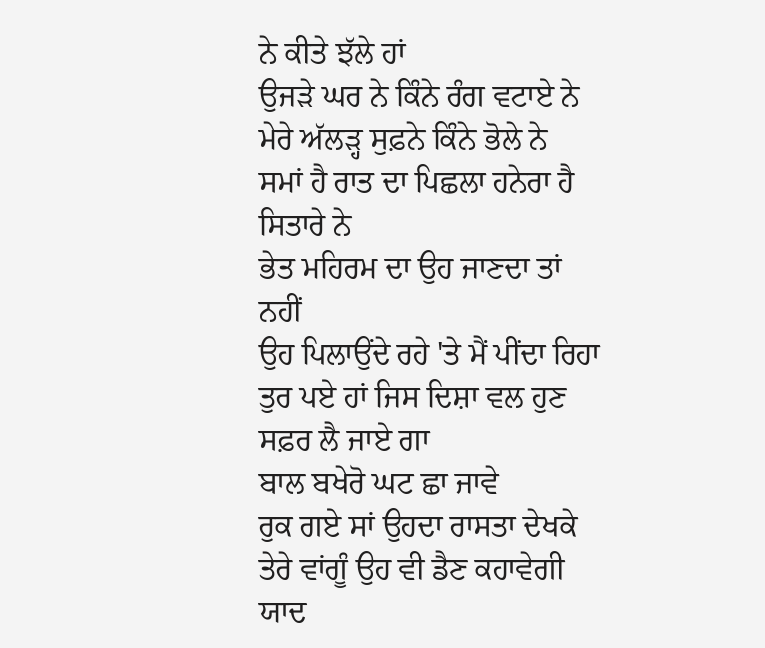ਨੇ ਕੀਤੇ ਝੱਲੇ ਹਾਂ
ਉਜੜੇ ਘਰ ਨੇ ਕਿੰਨੇ ਰੰਗ ਵਟਾਏ ਨੇ
ਮੇਰੇ ਅੱਲੜ੍ਹ ਸੁਫ਼ਨੇ ਕਿੰਨੇ ਭੋਲੇ ਨੇ
ਸਮਾਂ ਹੈ ਰਾਤ ਦਾ ਪਿਛਲਾ ਹਨੇਰਾ ਹੈ ਸਿਤਾਰੇ ਨੇ
ਭੇਤ ਮਹਿਰਮ ਦਾ ਉਹ ਜਾਣਦਾ ਤਾਂ ਨਹੀਂ
ਉਹ ਪਿਲਾਉਂਦੇ ਰਹੇ 'ਤੇ ਮੈਂ ਪੀਂਦਾ ਰਿਹਾ
ਤੁਰ ਪਏ ਹਾਂ ਜਿਸ ਦਿਸ਼ਾ ਵਲ ਹੁਣ ਸਫ਼ਰ ਲੈ ਜਾਏ ਗਾ
ਬਾਲ ਬਖੇਰੋ ਘਟ ਛਾ ਜਾਵੇ
ਰੁਕ ਗਏ ਸਾਂ ਉਹਦਾ ਰਾਸਤਾ ਦੇਖਕੇ
ਤੇਰੇ ਵਾਂਗੂੰ ਉਹ ਵੀ ਡੈਣ ਕਹਾਵੇਗੀ
ਯਾਦ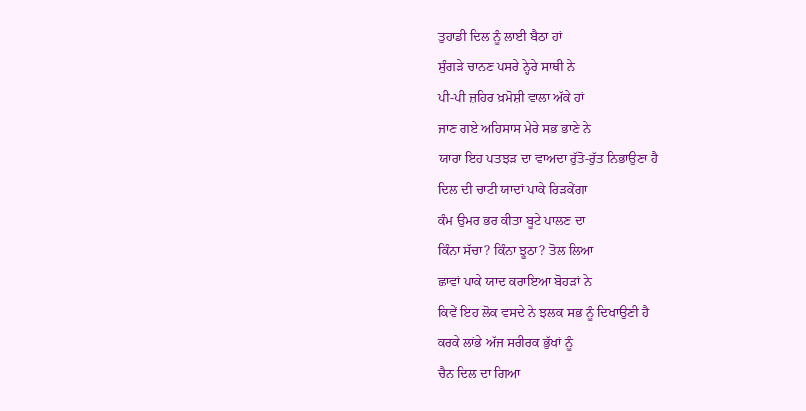ਤੁਹਾਡੀ ਦਿਲ ਨੂੰ ਲਾਈ ਬੈਠਾ ਹਾਂ
ਸੁੰਗੜੇ ਚਾਨਣ ਪਸਰੇ ਨ੍ਹੇਰੇ ਸਾਥੀ ਨੇ
ਪੀ-ਪੀ ਜ਼ਹਿਰ ਖ਼ਮੋਸ਼ੀ ਵਾਲਾ ਅੱਕੇ ਹਾਂ
ਜਾਣ ਗਏ ਅਹਿਸਾਸ ਮੇਰੇ ਸਭ ਭਾਣੇ ਨੇ
ਯਾਰਾ ਇਹ ਪਤਝੜ ਦਾ ਵਾਅਦਾ ਰੁੱਤੋ-ਰੁੱਤ ਨਿਭਾਉਣਾ ਹੈ
ਦਿਲ ਦੀ ਚਾਟੀ ਯਾਦਾਂ ਪਾਕੇ ਰਿੜਕੇਂਗਾ
ਕੰਮ ਉਮਰ ਭਰ ਕੀਤਾ ਬੂਟੇ ਪਾਲਣ ਦਾ
ਕਿੰਨਾ ਸੱਚਾ? ਕਿੰਨਾ ਝੂਠਾ? ਤੋਲ ਲਿਆ
ਛਾਵਾਂ ਪਾਕੇ ਯਾਦ ਕਰਾਇਆ ਬੋਹੜਾਂ ਨੇ
ਕਿਵੇਂ ਇਹ ਲੋਕ ਵਸਦੇ ਨੇ ਝਲਕ ਸਭ ਨੂੰ ਦਿਖਾਉਣੀ ਹੈ
ਕਰਕੇ ਲਾਂਭੇ ਅੱਜ ਸਰੀਰਕ ਭੁੱਖਾਂ ਨੂੰ
ਚੈਨ ਦਿਲ ਦਾ ਗਿਆ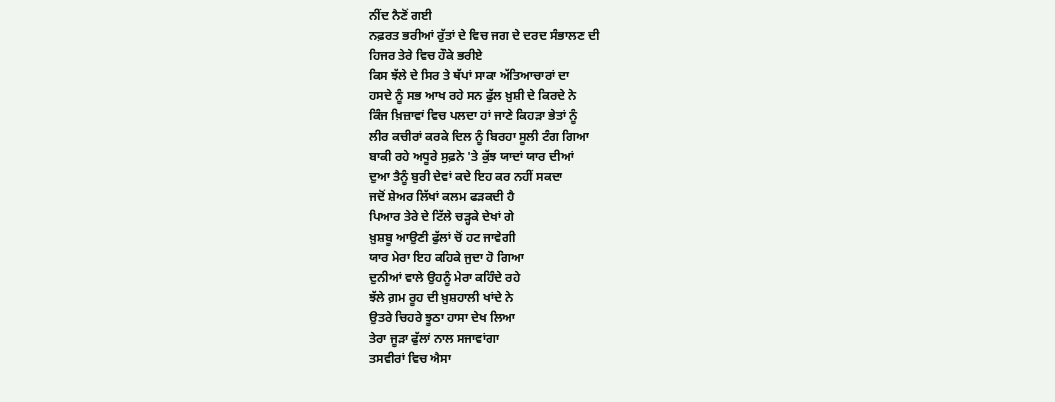ਨੀਂਦ ਨੈਣੋਂ ਗਈ
ਨਫ਼ਰਤ ਭਰੀਆਂ ਰੁੱਤਾਂ ਦੇ ਵਿਚ ਜਗ ਦੇ ਦਰਦ ਸੰਭਾਲਣ ਦੀ
ਹਿਜਰ ਤੇਰੇ ਵਿਚ ਹੌਕੇ ਭਰੀਏ
ਕਿਸ ਝੱਲੇ ਦੇ ਸਿਰ ਤੇ ਥੱਪਾਂ ਸਾਕਾ ਅੱਤਿਆਚਾਰਾਂ ਦਾ
ਹਸਦੇ ਨੂੰ ਸਭ ਆਖ ਰਹੇ ਸਨ ਫੁੱਲ ਖ਼ੁਸ਼ੀ ਦੇ ਕਿਰਦੇ ਨੇ
ਕਿੰਜ ਖ਼ਿਜ਼ਾਵਾਂ ਵਿਚ ਪਲਦਾ ਹਾਂ ਜਾਣੇ ਕਿਹੜਾ ਭੇਤਾਂ ਨੂੰ
ਲੀਰ ਕਚੀਰਾਂ ਕਰਕੇ ਦਿਲ ਨੂੰ ਬਿਰਹਾ ਸੂਲੀ ਟੰਗ ਗਿਆ
ਬਾਕੀ ਰਹੇ ਅਧੂਰੇ ਸੁਫ਼ਨੇ 'ਤੇ ਕੁੱਝ ਯਾਦਾਂ ਯਾਰ ਦੀਆਂ
ਦੁਆ ਤੈਨੂੰ ਬੁਰੀ ਦੇਵਾਂ ਕਦੇ ਇਹ ਕਰ ਨਹੀਂ ਸਕਦਾ
ਜਦੋਂ ਸ਼ੇਅਰ ਲਿੱਖਾਂ ਕਲਮ ਫੜਕਦੀ ਹੈ
ਪਿਆਰ ਤੇਰੇ ਦੇ ਟਿੱਲੇ ਚੜ੍ਹਕੇ ਦੇਖਾਂ ਗੇ
ਖ਼ੁਸ਼ਬੂ ਆਉਣੀ ਫੁੱਲਾਂ ਚੋਂ ਹਟ ਜਾਵੇਗੀ
ਯਾਰ ਮੇਰਾ ਇਹ ਕਹਿਕੇ ਜੁਦਾ ਹੋ ਗਿਆ
ਦੁਨੀਆਂ ਵਾਲੇ ਉਹਨੂੰ ਮੇਰਾ ਕਹਿੰਦੇ ਰਹੇ
ਝੱਲੇ ਗ਼ਮ ਰੂਹ ਦੀ ਖ਼ੁਸ਼ਹਾਲੀ ਖਾਂਦੇ ਨੇ
ਉਤਰੇ ਚਿਹਰੇ ਝੂਠਾ ਹਾਸਾ ਦੇਖ ਲਿਆ
ਤੇਰਾ ਜੂੜਾ ਫੁੱਲਾਂ ਨਾਲ ਸਜਾਵਾਂਗਾ
ਤਸਵੀਰਾਂ ਵਿਚ ਐਸਾ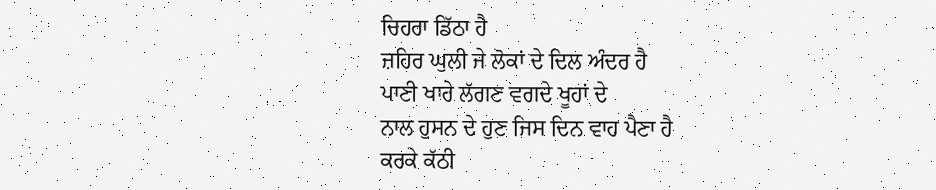ਚਿਹਰਾ ਡਿੱਠਾ ਹੈ
ਜ਼ਹਿਰ ਘੁਲੀ ਜੇ ਲੋਕਾਂ ਦੇ ਦਿਲ ਅੰਦਰ ਹੈ
ਪਾਣੀ ਖਾਰੇ ਲੱਗਣ ਵਗਦੇ ਖੂਹਾਂ ਦੇ
ਨਾਲ ਹੁਸਨ ਦੇ ਹੁਣ ਜਿਸ ਦਿਨ ਵਾਹ ਪੈਣਾ ਹੈ
ਕਰਕੇ ਕੱਠੀ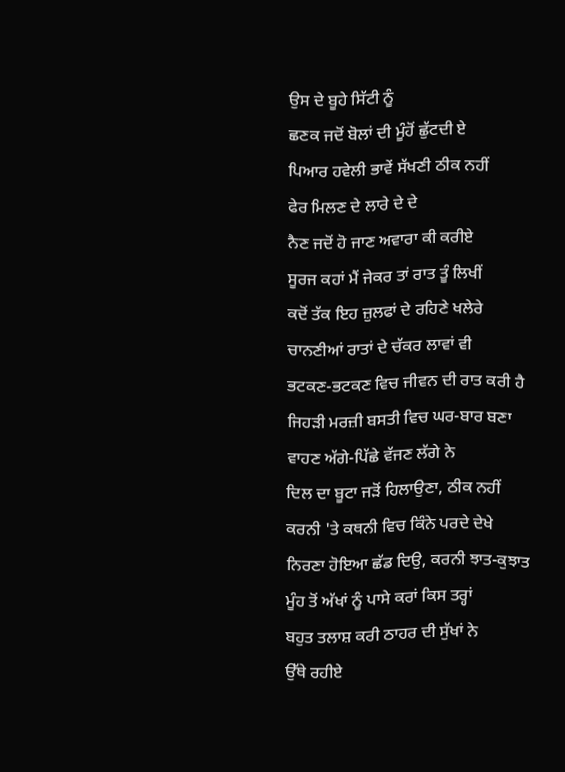ਉਸ ਦੇ ਬੂਹੇ ਸਿੱਟੀ ਨੂੰ
ਛਣਕ ਜਦੋਂ ਬੋਲਾਂ ਦੀ ਮੂੰਹੋਂ ਛੁੱਟਦੀ ਏ
ਪਿਆਰ ਹਵੇਲੀ ਭਾਵੇਂ ਸੱਖਣੀ ਠੀਕ ਨਹੀਂ
ਫੇਰ ਮਿਲਣ ਦੇ ਲਾਰੇ ਦੇ ਦੇ
ਨੈਣ ਜਦੋਂ ਹੋ ਜਾਣ ਅਵਾਰਾ ਕੀ ਕਰੀਏ
ਸੂਰਜ ਕਹਾਂ ਮੈਂ ਜੇਕਰ ਤਾਂ ਰਾਤ ਤੂੰ ਲਿਖੀਂ
ਕਦੋਂ ਤੱਕ ਇਹ ਜ਼ੁਲਫਾਂ ਦੇ ਰਹਿਣੇ ਖਲੇਰੇ
ਚਾਨਣੀਆਂ ਰਾਤਾਂ ਦੇ ਚੱਕਰ ਲਾਵਾਂ ਵੀ
ਭਟਕਣ-ਭਟਕਣ ਵਿਚ ਜੀਵਨ ਦੀ ਰਾਤ ਕਰੀ ਹੈ
ਜਿਹੜੀ ਮਰਜ਼ੀ ਬਸਤੀ ਵਿਚ ਘਰ-ਬਾਰ ਬਣਾ
ਵਾਹਣ ਅੱਗੇ-ਪਿੱਛੇ ਵੱਜਣ ਲੱਗੇ ਨੇ
ਦਿਲ ਦਾ ਬੂਟਾ ਜੜੋਂ ਹਿਲਾਉਣਾ, ਠੀਕ ਨਹੀਂ
ਕਰਨੀ 'ਤੇ ਕਥਨੀ ਵਿਚ ਕਿੰਨੇ ਪਰਦੇ ਦੇਖੇ
ਨਿਰਣਾ ਹੋਇਆ ਛੱਡ ਦਿਉ, ਕਰਨੀ ਝਾਤ-ਕੁਝਾਤ
ਮੂੰਹ ਤੋਂ ਅੱਖਾਂ ਨੂੰ ਪਾਸੇ ਕਰਾਂ ਕਿਸ ਤਰ੍ਹਾਂ
ਬਹੁਤ ਤਲਾਸ਼ ਕਰੀ ਠਾਹਰ ਦੀ ਸੁੱਖਾਂ ਨੇ
ਉੱਥੇ ਰਹੀਏ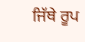ਜਿੱਥੇ ਰੂਪ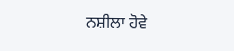ਨਸ਼ੀਲਾ ਹੋਵੇ